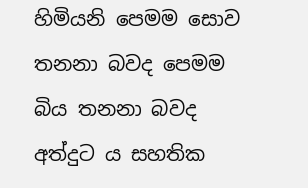හිමියනි පෙමම සොව තනනා බවද පෙමම බිය තනනා බවද අත්දුට ය සහතික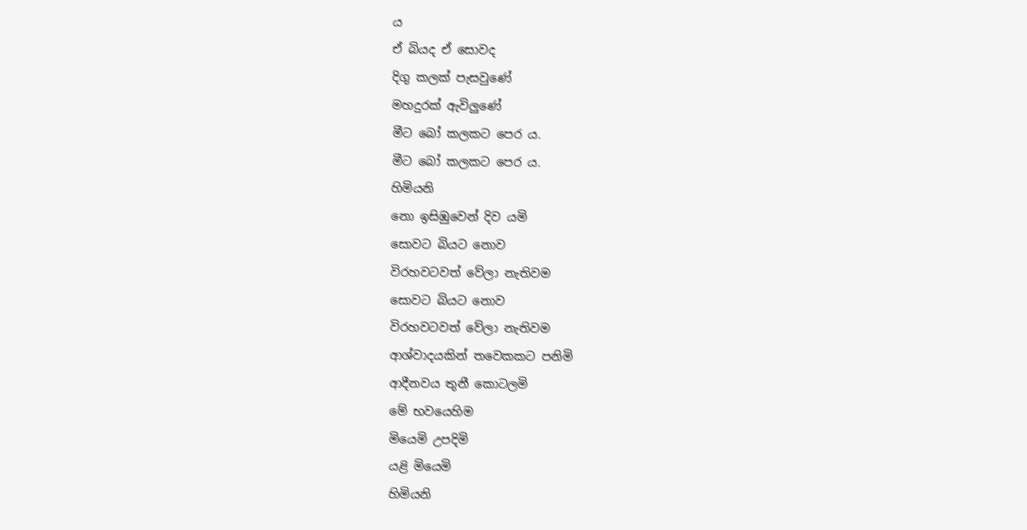ය
ඒ බියද ඒ සොවද
දිගු කලක් පැසවුණේ
මහදුරක් ඇවිලුණේ
මීට බෝ කලකට පෙර ය.
මීට බෝ කලකට පෙර ය.
හිමියනි
නො ඉසිඹුවෙන් දිව යමි
සොවට බියට නොව
විරහවටවත් වේලා නැතිවම
සොවට බියට නොව
විරහවටවත් වේලා නැතිවම
ආශ්වාදයකින් තවෙකකට පනිමි
ආදීනවය තුනී කොටලමි
මේ භවයෙහිම
මියෙමි උපදිමි
යළි මියෙමි
හිමියනි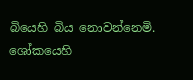බියෙහි බිය නොවන්නෙමි.
ශෝකයෙහි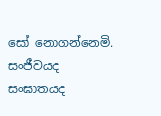සෝ නොගන්නෙමි.
සංජීවයද සංඝාතයද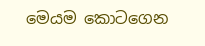මෙයම කොටගෙන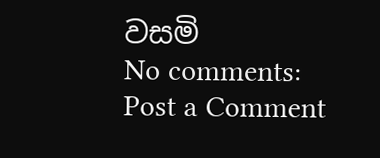වසමි
No comments:
Post a Comment